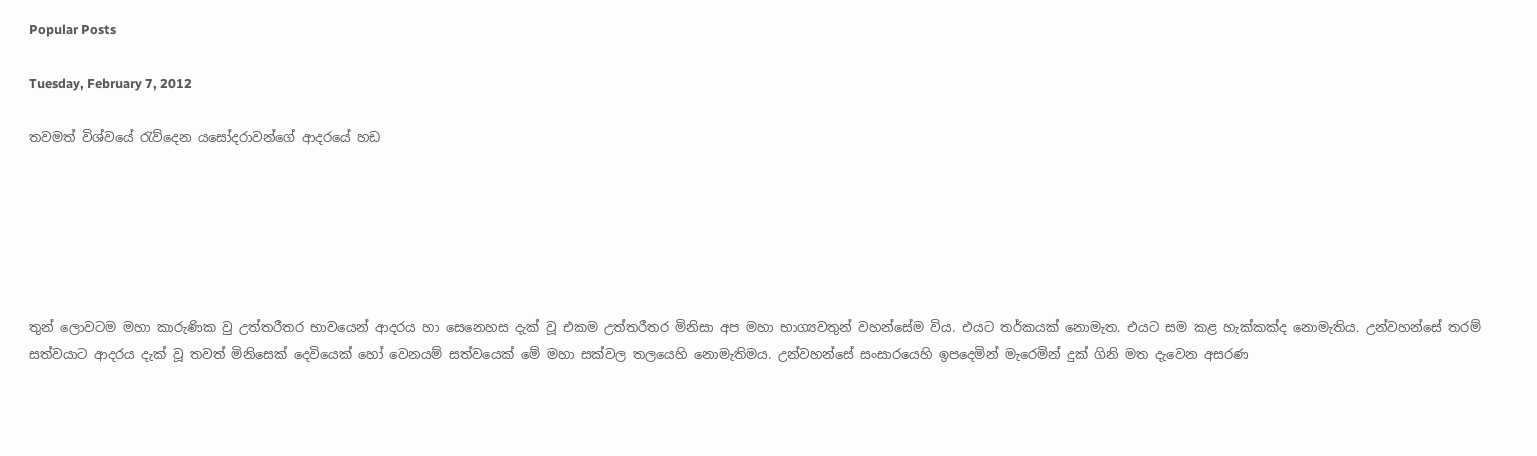Popular Posts

Tuesday, February 7, 2012

තවමත් විශ්වයේ රැව්දෙන යසෝදරාවන්ගේ ආදරයේ හඩ






තුන් ලොවටම මහා කාරුණික වු උත්තරීතර භාවයෙන් ආදරය හා සෙනෙහස දැක්‌ වූ එකම උත්තරීතර මිනිසා අප මහා භාග්‍යවතුන් වහන්සේම විය. එයට තර්කයක්‌ නොමැත. එයට සම කළ හැක්‌කක්‌ද නොමැතිය. උන්වහන්සේ තරම් සත්වයාට ආදරය දැක්‌ වූ තවත් මිනිසෙක්‌ දෙවියෙක්‌ හෝ වෙනයම් සත්වයෙක්‌ මේ මහා සක්‌වල තලයෙහි නොමැතිමය. උන්වහන්සේ සංසාරයෙහි ඉපදෙමින් මැරෙමින් දුක්‌ ගිනි මත දැවෙන අසරණ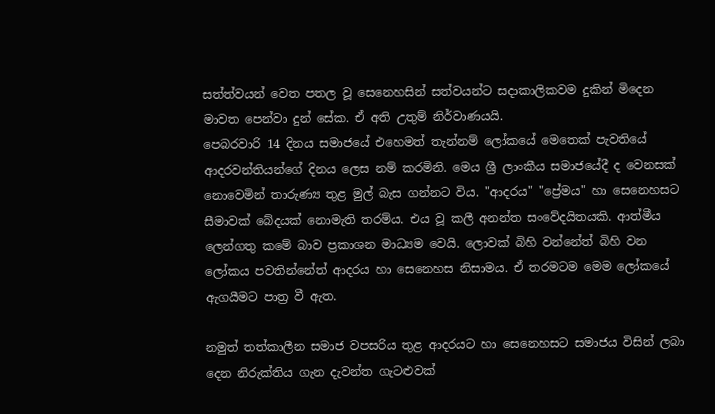සත්ත්වයන් වෙත පතල වූ සෙනෙහසින් සත්වයන්ට සදාකාලිකවම දුකින් මිදෙන මාවත පෙන්වා දුන් සේක. ඒ අති උතුම් නිර්වාණයයි.
පෙබරවාරි 14 දිනය සමාජයේ එහෙමත් තැන්නම් ලෝකයේ මෙතෙක්‌ පැවතියේ ආදරවන්තියන්ගේ දිනය ලෙස නම් කරමිනි. මෙය ශ්‍රී ලාංකීය සමාජයේදී ද වෙනසක්‌ නොවෙමින් තාරුණ්‍ය තුළ මුල් බැස ගන්නට විය. "ආදරය" "ප්‍රේමය" හා සෙනෙහසට සීමාවක්‌ බේදයක්‌ නොමැති තරම්ය. එය වූ කලී අනන්ත සංවේදයිතයකි. ආත්මීය ලෙන්ගතු කමේ බාව ප්‍රකාශන මාධ්‍යම වෙයි. ලොවක්‌ බිහි වන්නේත් බිහි වන ලෝකය පවතින්නේත් ආදරය හා සෙනෙහස නිසාමය. ඒ තරමටම මෙම ලෝකයේ ඇගයීමට පාත්‍ර වී ඇත.

නමුත් තත්කාලීන සමාජ වපසරිය තුළ ආදරයට හා සෙනෙහසට සමාජය විසින් ලබා දෙන නිරුක්‌තිය ගැන දැවන්ත ගැටළුවක්‌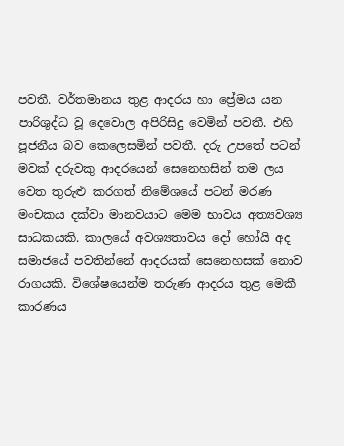පවතී. වර්තමානය තුළ ආදරය හා ප්‍රේමය යන පාරිශුද්ධ වූ දෙවොල අපිරිසිදු වෙමින් පවතී. එහි පූජනීය බව කෙලෙසමින් පවතී. දරු උපතේ පටන් මවක්‌ දරුවකු ආදරයෙන් සෙනෙහසින් තම ලය වෙත තුරුළු කරගත් නිමේශයේ පටන් මරණ මංචකය දක්‌වා මානවයාට මෙම භාවය අත්‍යවශ්‍ය සාධකයකි. කාලයේ අවශ්‍යතාවය දෝ හෝයි අද සමාජයේ පවතින්නේ ආදරයක්‌ සෙනෙහසක්‌ නොව රාගයකි. විශේෂයෙන්ම තරුණ ආදරය තුළ මෙකී කාරණය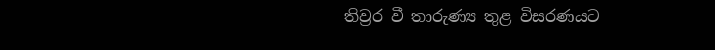තිව්‍රර වී තාරුණ්‍ය තුළ විසරණයට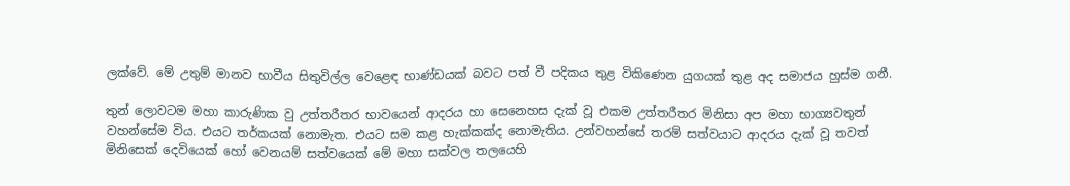ලක්‌වේ. මේ උතුම් මානව භාවීය සිතුවිල්ල වෙළෙඳ භාණ්‌ඩයක්‌ බවට පත් වී පදිකය තුළ විකිණෙන යුගයක්‌ තුළ අද සමාජය හුස්‌ම ගනී.

තුන් ලොවටම මහා කාරුණික වු උත්තරීතර භාවයෙන් ආදරය හා සෙනෙහස දැක්‌ වූ එකම උත්තරීතර මිනිසා අප මහා භාග්‍යවතුන් වහන්සේම විය. එයට තර්කයක්‌ නොමැත. එයට සම කළ හැක්‌කක්‌ද නොමැතිය. උන්වහන්සේ තරම් සත්වයාට ආදරය දැක්‌ වූ තවත් මිනිසෙක්‌ දෙවියෙක්‌ හෝ වෙනයම් සත්වයෙක්‌ මේ මහා සක්‌වල තලයෙහි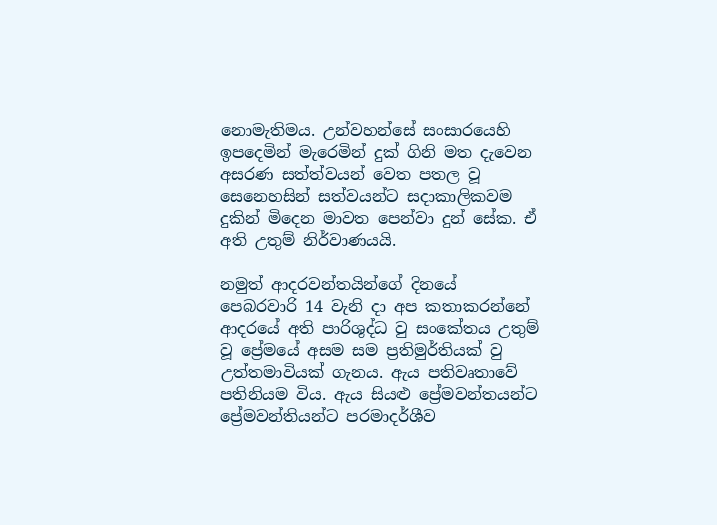නොමැතිමය. උන්වහන්සේ සංසාරයෙහි ඉපදෙමින් මැරෙමින් දුක්‌ ගිනි මත දැවෙන අසරණ සත්ත්වයන් වෙත පතල වූ සෙනෙහසින් සත්වයන්ට සදාකාලිකවම දුකින් මිදෙන මාවත පෙන්වා දුන් සේක. ඒ අති උතුම් නිර්වාණයයි.

නමුත් ආදරවන්තයින්ගේ දිනයේ පෙබරවාරි 14 වැනි දා අප කතාකරන්නේ ආදරයේ අති පාරිශුද්ධ වු සංකේතය උතුම් වූ ප්‍රේමයේ අසම සම ප්‍රතිමුර්තියක්‌ වු උත්තමාවියක්‌ ගැනය. ඇය පතිවෘතාවේ පතිනියම විය. ඇය සියළු ප්‍රේමවන්තයන්ට ප්‍රේමවන්තියන්ට පරමාදර්ශීව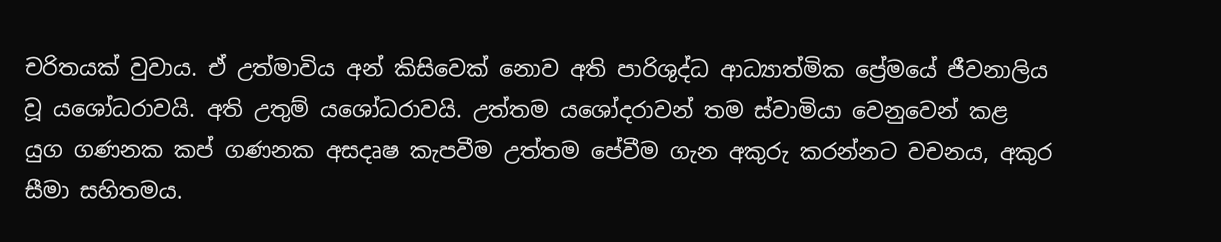චරිතයක්‌ වුවාය. ඒ උත්මාවිය අන් කිසිවෙක්‌ නොව අති පාරිශුද්ධ ආධ්‍යාත්මික ප්‍රේමයේ ජීවනාලිය වූ යශෝධරාවයි. අති උතුම් යශෝධරාවයි. උත්තම යශෝදරාවන් තම ස්‌වාමියා වෙනුවෙන් කළ යුග ගණනක කප් ගණනක අසදෘෂ කැපවීම උත්තම පේවීම ගැන අකුරු කරන්නට වචනය, අකුර සීමා සහිතමය.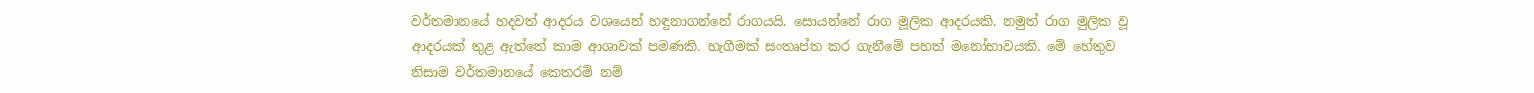වර්තමානයේ හදවත් ආදරය වශයෙන් හඳුනාගන්නේ රාගයයි. සොයන්නේ රාග මූලික ආදරයකි. නමුත් රාග මුලික වූ ආදරයක්‌ තුළ ඇත්තේ කාම ආශාවක්‌ පමණකි. හැගීමක්‌ සංතෘප්ත කර ගැනීමේ පහත් මනෝභාවයකි. මේ හේතුව නිසාම වර්තමානයේ කෙතරම් නම්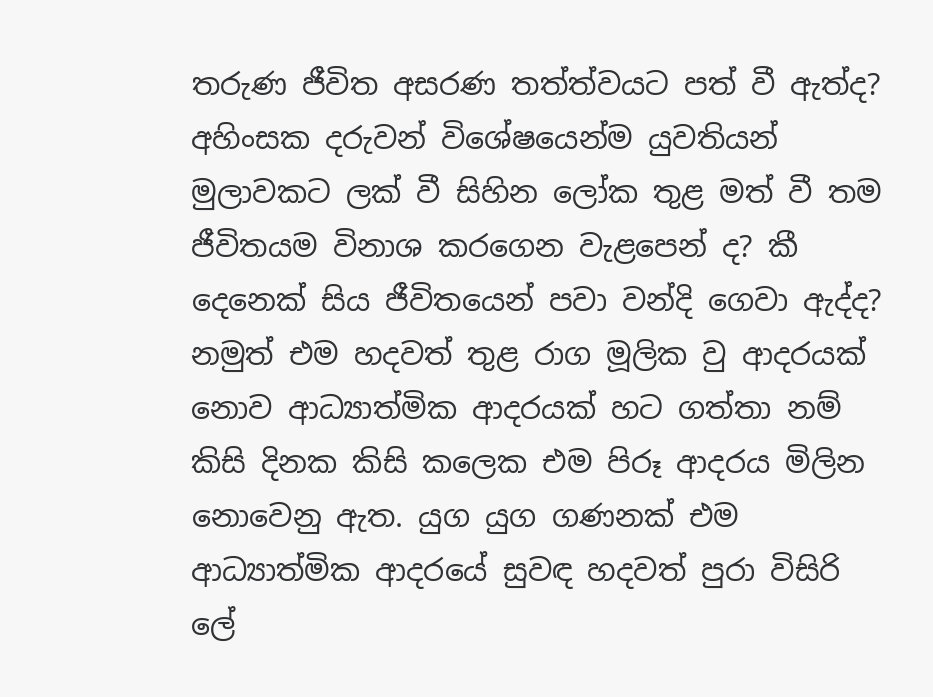තරුණ ජීවිත අසරණ තත්ත්වයට පත් වී ඇත්ද? අහිංසක දරුවන් විශේෂයෙන්ම යුවතියන් මුලාවකට ලක්‌ වී සිහින ලෝක තුළ මත් වී තම ජීවිතයම විනාශ කරගෙන වැළපෙන් ද? කී දෙනෙක්‌ සිය ජීවිතයෙන් පවා වන්දි ගෙවා ඇද්ද? නමුත් එම හදවත් තුළ රාග මූලික වු ආදරයක්‌ නොව ආධ්‍යාත්මික ආදරයක්‌ හට ගත්තා නම් කිසි දිනක කිසි කලෙක එම පිරූ ආදරය මිලින නොවෙනු ඇත. යුග යුග ගණනක්‌ එම ආධ්‍යාත්මික ආදරයේ සුවඳ හදවත් පුරා විසිරි ලේ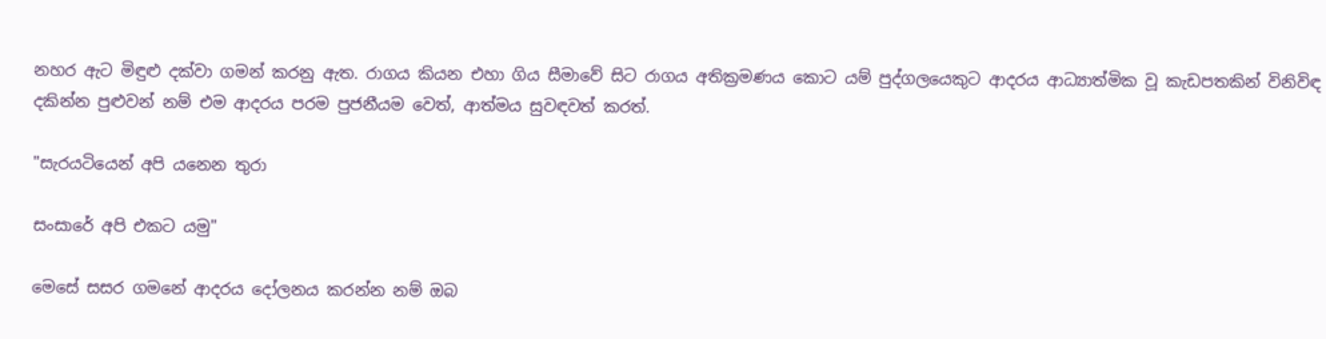නහර ඇට මිඳුළු දක්‌වා ගමන් කරනු ඇත. රාගය කියන එහා ගිය සීමාවේ සිට රාගය අතික්‍රමණය කොට යම් පුද්ගලයෙකුට ආදරය ආධ්‍යාත්මික වූ කැඩපතකින් විනිවිඳ දකින්න පුළුවන් නම් එම ආදරය පරම පුජනීයම වෙත්, ආත්මය සුවඳවත් කරත්.

"සැරයටියෙන් අපි යනෙන තුරා

සංසාරේ අපි එකට යමු"

මෙසේ සසර ගමනේ ආදරය දෝලනය කරන්න නම් ඔබ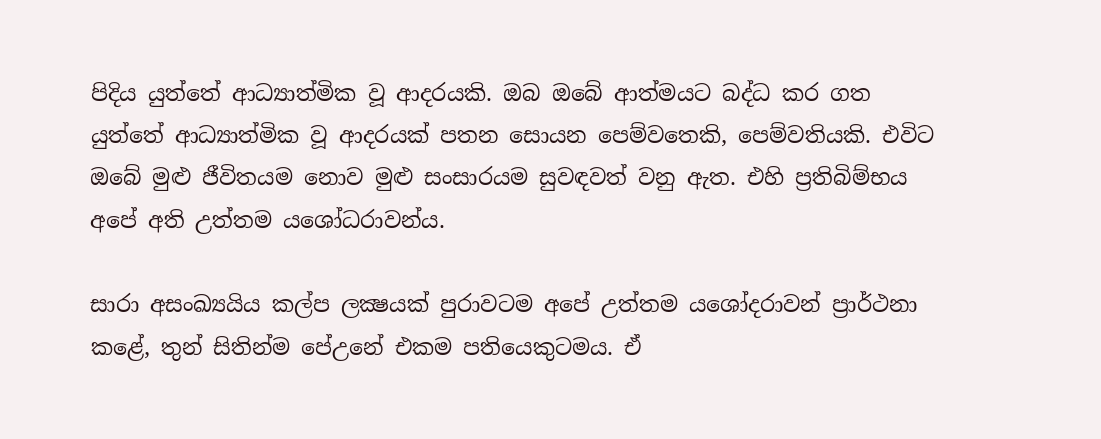පිදිය යුත්තේ ආධ්‍යාත්මික වූ ආදරයකි. ඔබ ඔබේ ආත්මයට බද්ධ කර ගත යුත්තේ ආධ්‍යාත්මික වූ ආදරයක්‌ පතන සොයන පෙම්වතෙකි, පෙම්වතියකි. එවිට ඔබේ මුළු ජීවිතයම නොව මුළු සංසාරයම සුවඳවත් වනු ඇත. එහි ප්‍රතිබිම්භය අපේ අති උත්තම යශෝධරාවන්ය.

සාරා අසංඛ්‍යයිය කල්ප ලක්‍ෂයක්‌ පුරාවටම අපේ උත්තම යශෝදරාවන් ප්‍රාර්ථනා කළේ, තුන් සිතින්ම පේඋනේ එකම පතියෙකුටමය. ඒ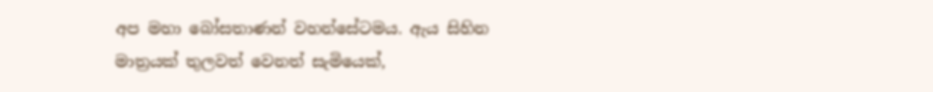අප මහා බෝසතාණන් වහන්සේටමය. ඇය සිහින මාත්‍රයක්‌ තුලවත් වෙනත් සැමියෙක්‌,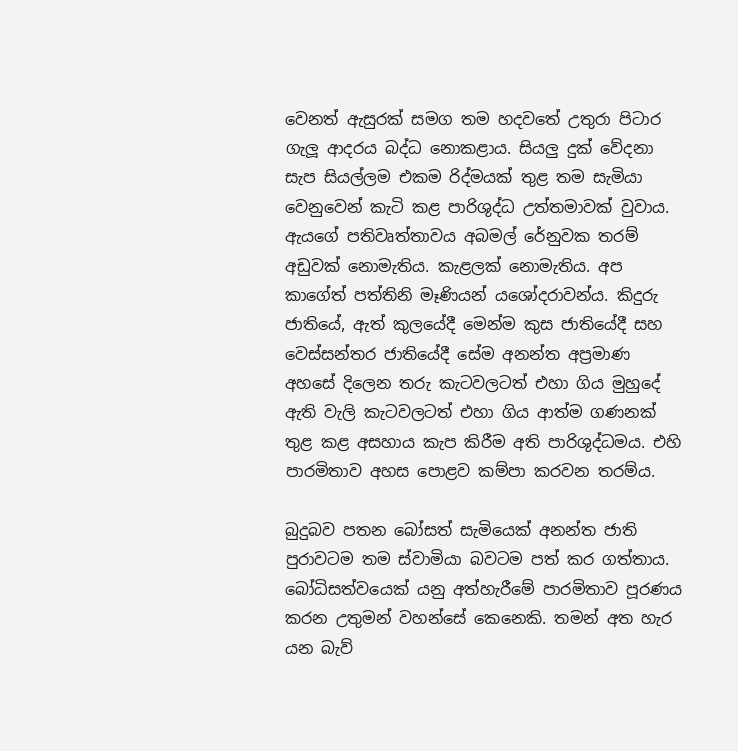වෙනත් ඇසුරක්‌ සමග තම හදවතේ උතුරා පිටාර ගැලූ ආදරය බද්ධ නොකළාය. සියලු දුක්‌ වේදනා සැප සියල්ලම එකම රිද්මයක්‌ තුළ තම සැමියා වෙනුවෙන් කැටි කළ පාරිශුද්ධ උත්තමාවක්‌ වුවාය. ඇයගේ පතිවෘත්තාවය අබමල් රේනුවක තරම් අඩුවක්‌ නොමැතිය. කැළලක්‌ නොමැතිය. අප කාගේත් පත්තිනි මෑණියන් යශෝදරාවන්ය. කිදුරු ජාතියේ, ඇත් කුලයේදී මෙන්ම කුස ජාතියේදී සහ වෙස්‌සන්තර ජාතියේදී සේම අනන්ත අප්‍රමාණ අහසේ දිලෙන තරු කැටවලටත් එහා ගිය මුහුදේ ඇති වැලි කැටවලටත් එහා ගිය ආත්ම ගණනක්‌ තුළ කළ අසහාය කැප කිරීම අති පාරිශුද්ධමය. එහි පාරමිතාව අහස පොළව කම්පා කරවන තරම්ය.

බුදුබව පතන බෝසත් සැමියෙක්‌ අනන්ත ජාති පුරාවටම තම ස්‌වාමියා බවටම පත් කර ගත්තාය. බෝධිසත්වයෙක්‌ යනු අත්හැරීමේ පාරමිතාව පූරණය කරන උතුමන් වහන්සේ කෙනෙකි. තමන් අත හැර යන බැව්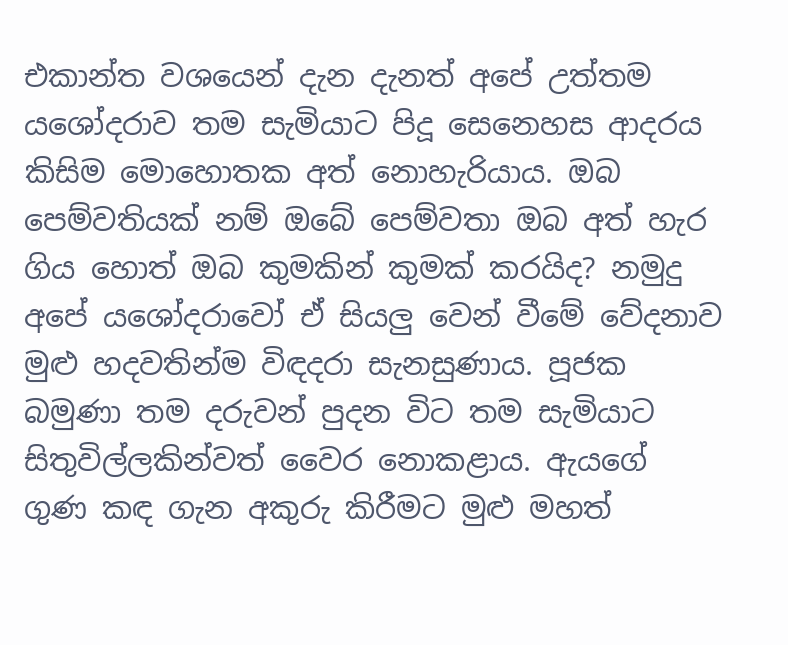එකාන්ත වශයෙන් දැන දැනත් අපේ උත්තම යශෝදරාව තම සැමියාට පිදූ සෙනෙහස ආදරය කිසිම මොහොතක අත් නොහැරියාය. ඔබ පෙම්වතියක්‌ නම් ඔබේ පෙම්වතා ඔබ අත් හැර ගිය හොත් ඔබ කුමකින් කුමක්‌ කරයිද? නමුදු අපේ යශෝදරාවෝ ඒ සියලු වෙන් වීමේ වේදනාව මුළු හදවතින්ම විඳදරා සැනසුණාය. පූජක බමුණා තම දරුවන් පුදන විට තම සැමියාට සිතුවිල්ලකින්වත් වෛර නොකළාය. ඇයගේ ගුණ කඳ ගැන අකුරු කිරීමට මුළු මහත්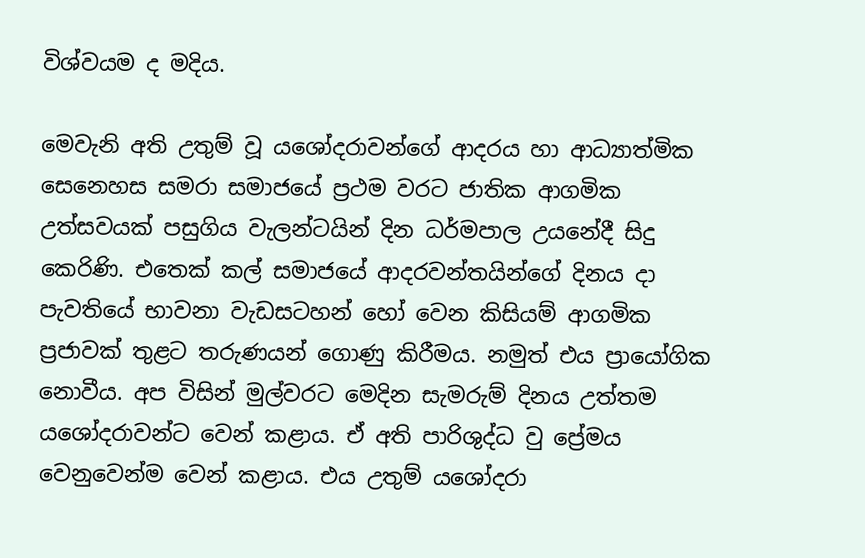විශ්වයම ද මදිය.

මෙවැනි අති උතුම් වූ යශෝදරාවන්ගේ ආදරය හා ආධ්‍යාත්මික සෙනෙහස සමරා සමාජයේ ප්‍රථම වරට ජාතික ආගමික උත්සවයක්‌ පසුගිය වැලන්ටයින් දින ධර්මපාල උයනේදී සිදු කෙරිණි. එතෙක්‌ කල් සමාජයේ ආදරවන්තයින්ගේ දිනය දා පැවතියේ භාවනා වැඩසටහන් හෝ වෙන කිසියම් ආගමික ප්‍රජාවක්‌ තුළට තරුණයන් ගොණු කිරීමය. නමුත් එය ප්‍රායෝගික නොවීය. අප විසින් මුල්වරට මෙදින සැමරුම් දිනය උත්තම යශෝදරාවන්ට වෙන් කළාය. ඒ අති පාරිශුද්ධ වු ප්‍රේමය වෙනුවෙන්ම වෙන් කළාය. එය උතුම් යශෝදරා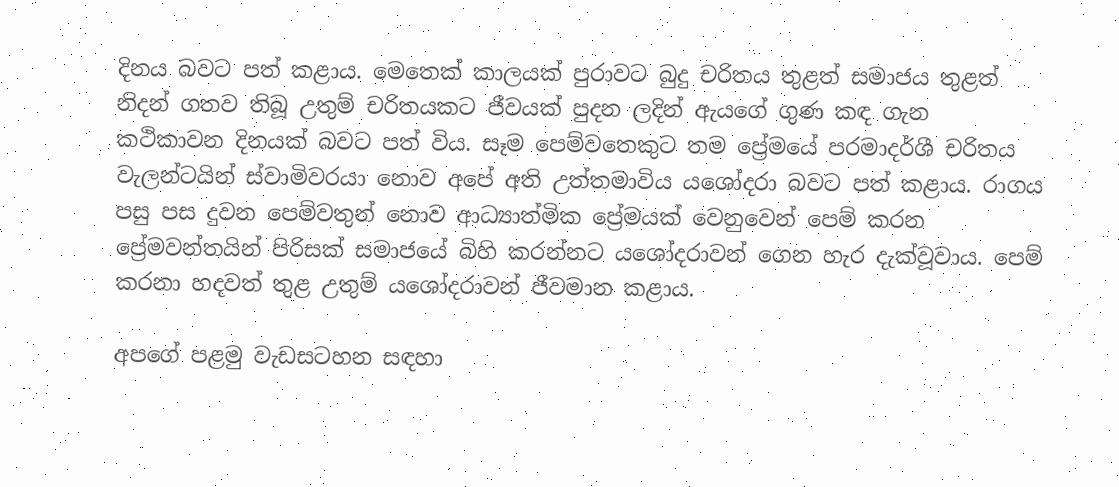දිනය බවට පත් කළාය. මෙතෙක්‌ කාලයක්‌ පුරාවට බුදු චරිතය තුළත් සමාජය තුළත් නිදන් ගතව තිබූ උතුම් චරිතයකට ජීවයක්‌ පුදන ලදින් ඇයගේ ගුණ කඳ ගැන කථිකාවන දිනයක්‌ බවට පත් විය. සෑම පෙම්වතෙකුට තම ප්‍රේමයේ පරමාදර්ශී චරිතය වැලන්ටයින් ස්‌වාමිවරයා නොව අපේ අති උත්තමාවිය යශෝදරා බවට පත් කළාය. රාගය පසු පස දුවන පෙම්වතුන් නොව ආධ්‍යාත්මික ප්‍රේමයක්‌ වෙනුවෙන් පෙම් කරන ප්‍රේමවන්තයින් පිරිසක්‌ සමාජයේ බිහි කරන්නට යශෝදරාවන් ගෙන හැර දැක්‌වූවාය. පෙම් කරනා හදවත් තුළ උතුම් යශෝදරාවන් ජීවමාන කළාය.

අපගේ පළමු වැඩසටහන සඳහා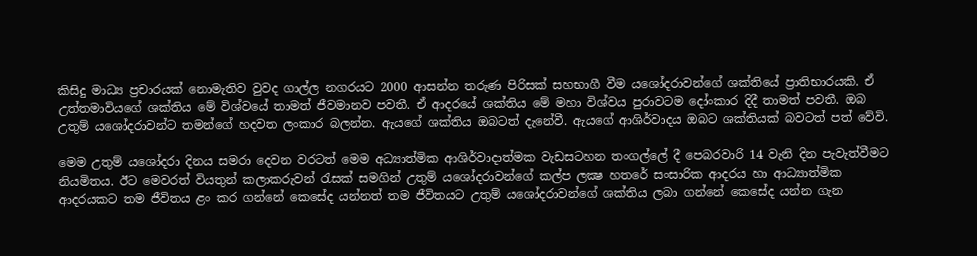කිසිදු මාධ්‍ය ප්‍රචාරයක්‌ නොමැතිව වුවද ගාල්ල නගරයට 2000 ආසන්න තරුණ පිරිසක්‌ සහභාගී වීම යශෝදරාවන්ගේ ශක්‌තියේ ප්‍රාතිභාරයකි. ඒ උත්තමාවියගේ ශක්‌තිය මේ විශ්වයේ තාමත් ජීවමානව පවතී. ඒ ආදරයේ ශක්‌තිය මේ මහා විශ්වය පුරාවටම දෝංකාර දිදී තාමත් පවතී. ඔබ උතුම් යශෝදරාවන්ට තමන්ගේ හදවත ලංකාර බලන්න. ඇයගේ ශක්‌තිය ඔබටත් දැනේවී. ඇයගේ ආශිර්වාදය ඔබට ශක්‌තියක්‌ බවටත් පත් වේවි.

මෙම උතුම් යශෝදරා දිනය සමරා දෙවන වරටත් මෙම අධ්‍යාත්මික ආශිර්වාදාත්මක වැඩසටහන තංගල්ලේ දී පෙබරවාරි 14 වැනි දින පැවැත්වීමට නියමිතය. ඊට මෙවරත් වියතුන් කලාකරුවන් රැසක්‌ සමගින් උතුම් යශෝදරාවන්ගේ කල්ප ලක්‍ෂ හතරේ සංසාරික ආදරය හා ආධ්‍යාත්මික ආදරයකට තම ජීවිතය ළං කර ගන්නේ කෙසේද යන්නත් තම ජීවිතයට උතුම් යශෝදරාවන්ගේ ශක්‌තිය ලබා ගන්නේ කෙසේද යන්න ගැන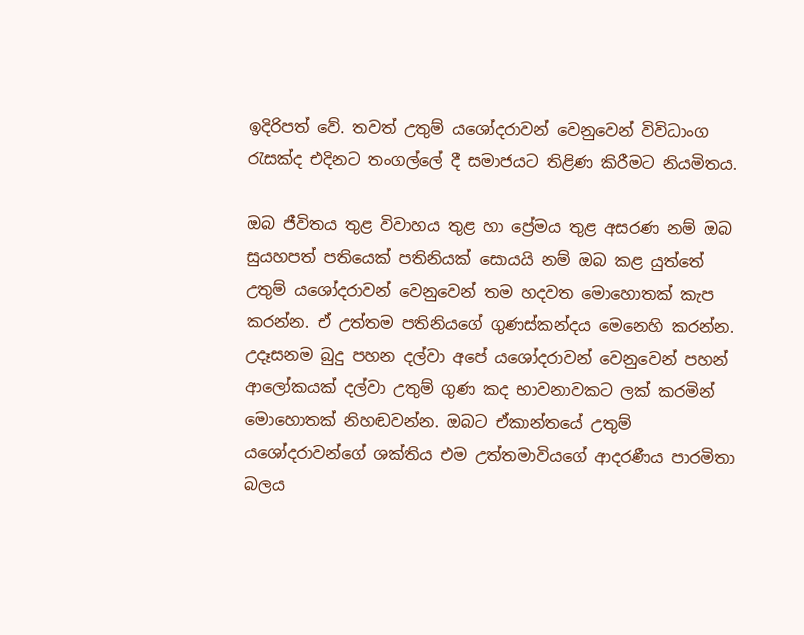ඉදිරිපත් වේ. තවත් උතුම් යශෝදරාවන් වෙනුවෙන් විවිධාංග රැසක්‌ද එදිනට තංගල්ලේ දී සමාජයට තිළිණ කිරීමට නියමිතය.

ඔබ ජීවිතය තුළ විවාහය තුළ හා ප්‍රේමය තුළ අසරණ නම් ඔබ සුයහපත් පතියෙක්‌ පතිනියක්‌ සොයයි නම් ඔබ කළ යුත්තේ උතුම් යශෝදරාවන් වෙනුවෙන් තම හදවත මොහොතක්‌ කැප කරන්න. ඒ උත්තම පතිනියගේ ගුණස්‌කන්දය මෙනෙහි කරන්න. උදෑසනම බුදු පහන දල්වා අපේ යශෝදරාවන් වෙනුවෙන් පහන් ආලෝකයක්‌ දල්වා උතුම් ගුණ කද භාවනාවකට ලක්‌ කරමින් මොහොතක්‌ නිහඬවන්න. ඔබට ඒකාන්තයේ උතුම් යශෝදරාවන්ගේ ශක්‌තිය එම උත්තමාවියගේ ආදරණීය පාරමිතා බලය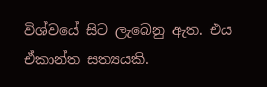විශ්වයේ සිට ලැබෙනු ඇත. එය ඒකාන්ත සත්‍යයකි.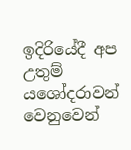ඉදිරියේදී අප උතුම් යශෝදරාවන් වෙනුවෙන්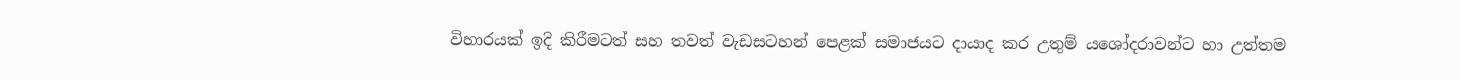විහාරයක්‌ ඉදි කිරීමටත් සහ තවත් වැඩසටහන් පෙළක්‌ සමාජයට දායාද කර උතුම් යශෝදරාවන්ට හා උත්තම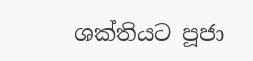ශක්‌තියට පූජා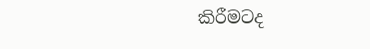කිරීමටද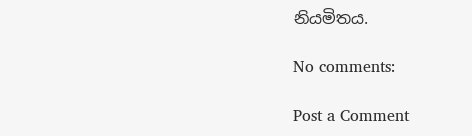නියමිතය.

No comments:

Post a Comment